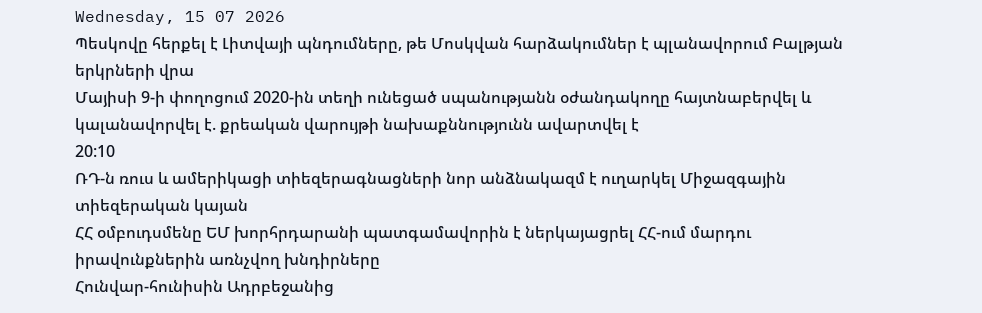Wednesday, 15 07 2026
Պեսկովը հերքել է Լիտվայի պնդումները, թե Մոսկվան հարձակումներ է պլանավորում Բալթյան երկրների վրա
Մայիսի 9-ի փողոցում 2020-ին տեղի ունեցած սպանությանն օժանդակողը հայտնաբերվել և կալանավորվել է. քրեական վարույթի նախաքննությունն ավարտվել է
20:10
ՌԴ-ն ռուս և ամերիկացի տիեզերագնացների նոր անձնակազմ է ուղարկել Միջազգային տիեզերական կայան
ՀՀ օմբուդսմենը ԵՄ խորհրդարանի պատգամավորին է ներկայացրել ՀՀ-ում մարդու իրավունքներին առնչվող խնդիրները
Հունվար-հունիսին Ադրբեջանից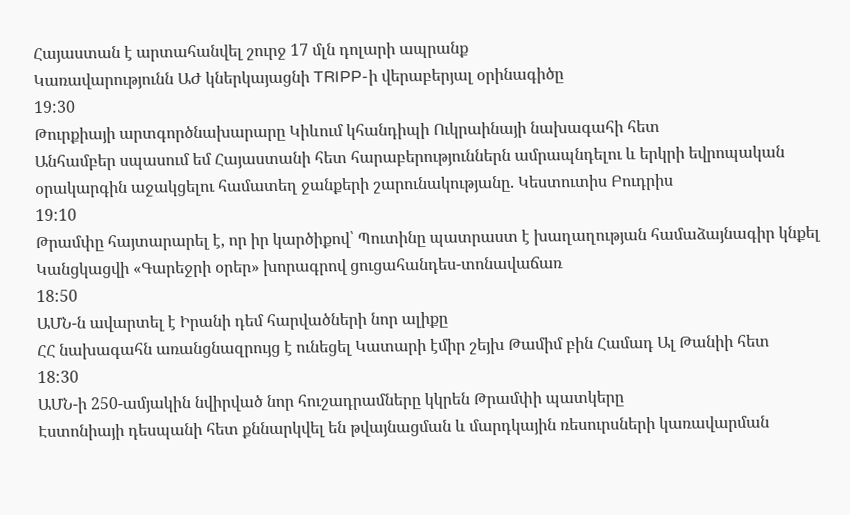Հայաստան է արտահանվել շուրջ 17 մլն դոլարի ապրանք
Կառավարությունն ԱԺ կներկայացնի TRIPP-ի վերաբերյալ օրինագիծը
19:30
Թուրքիայի արտգործնախարարը Կիևում կհանդիպի Ուկրաինայի նախագահի հետ
Անհամբեր սպասում եմ Հայաստանի հետ հարաբերություններն ամրապնդելու և երկրի եվրոպական օրակարգին աջակցելու համատեղ ջանքերի շարունակությանը. Կեստուտիս Բուդրիս
19:10
Թրամփը հայտարարել է, որ իր կարծիքով՝ Պուտինը պատրաստ է խաղաղության համաձայնագիր կնքել
Կանցկացվի «Գարեջրի օրեր» խորագրով ցուցահանդես-տոնավաճառ
18:50
ԱՄՆ-ն ավարտել է Իրանի դեմ հարվածների նոր ալիքը
ՀՀ նախագահն առանցնազրույց է ունեցել Կատարի էմիր շեյխ Թամիմ բին Համադ Ալ Թանիի հետ
18:30
ԱՄՆ-ի 250-ամյակին նվիրված նոր հուշադրամները կկրեն Թրամփի պատկերը
Էստոնիայի դեսպանի հետ քննարկվել են թվայնացման և մարդկային ռեսուրսների կառավարման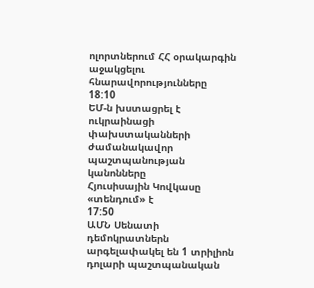ոլորտներում ՀՀ օրակարգին աջակցելու հնարավորությունները
18:10
ԵՄ-ն խստացրել է ուկրաինացի փախստականների ժամանակավոր պաշտպանության կանոնները
Հյուսիսային Կովկասը «տենդում» է
17:50
ԱՄՆ Սենատի դեմոկրատներն արգելափակել են 1 տրիլիոն դոլարի պաշտպանական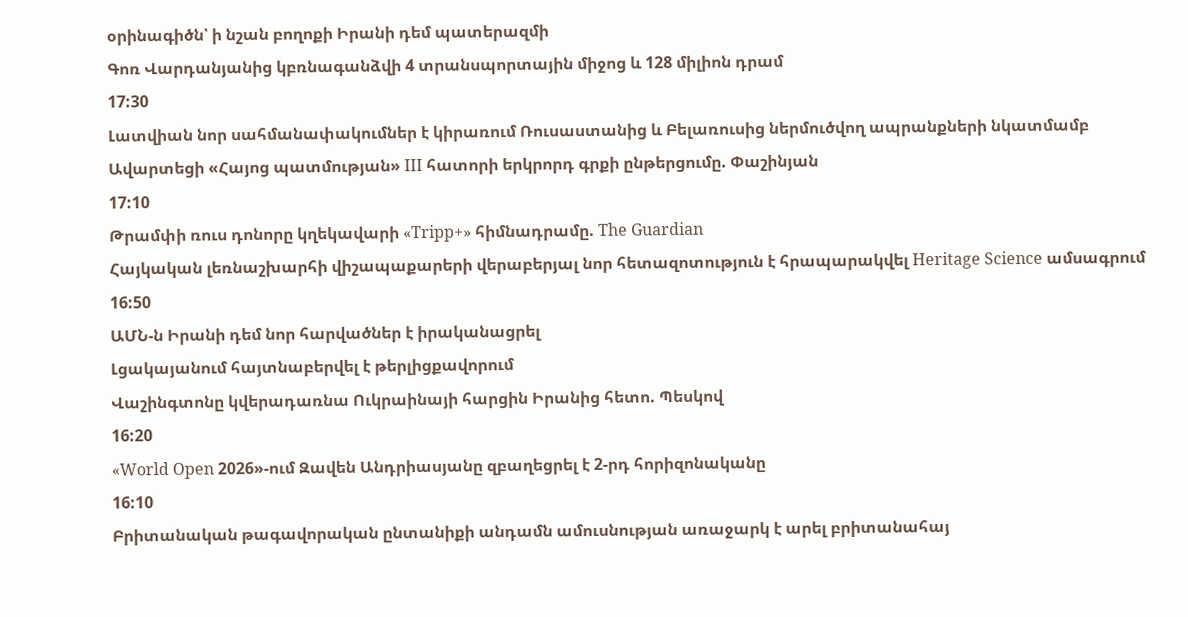օրինագիծն՝ ի նշան բողոքի Իրանի դեմ պատերազմի
Գոռ Վարդանյանից կբռնագանձվի 4 տրանսպորտային միջոց և 128 միլիոն դրամ
17:30
Լատվիան նոր սահմանափակումներ է կիրառում Ռուսաստանից և Բելառուսից ներմուծվող ապրանքների նկատմամբ
Ավարտեցի «Հայոց պատմության» III հատորի երկրորդ գրքի ընթերցումը. Փաշինյան
17:10
Թրամփի ռուս դոնորը կղեկավարի «Tripp+» հիմնադրամը. The Guardian
Հայկական լեռնաշխարհի վիշապաքարերի վերաբերյալ նոր հետազոտություն է հրապարակվել Heritage Science ամսագրում
16:50
ԱՄՆ-ն Իրանի դեմ նոր հարվածներ է իրականացրել
Լցակայանում հայտնաբերվել է թերլիցքավորում
Վաշինգտոնը կվերադառնա Ուկրաինայի հարցին Իրանից հետո. Պեսկով
16:20
«World Open 2026»-ում Զավեն Անդրիասյանը զբաղեցրել է 2-րդ հորիզոնականը
16:10
Բրիտանական թագավորական ընտանիքի անդամն ամուսնության առաջարկ է արել բրիտանահայ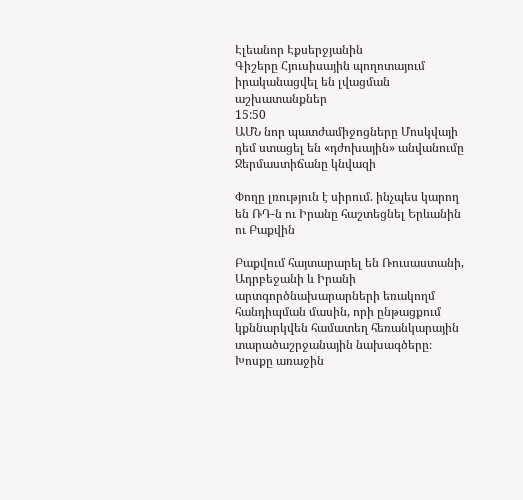Էլեանոր Էքսերջյանին
Գիշերը Հյուսիսային պողոտայում իրականացվել են լվացման աշխատանքներ
15:50
ԱՄՆ նոր պատժամիջոցները Մոսկվայի դեմ ստացել են «դժոխային» անվանումը
Ջերմաստիճանը կնվազի

Փողը լռություն է սիրում. ինչպես կարող են ՌԴ-ն ու Իրանը հաշտեցնել Երևանին ու Բաքվին

Բաքվում հայտարարել են Ռուսաստանի, Ադրբեջանի և Իրանի արտգործնախարարների եռակողմ հանդիպման մասին, որի ընթացքում կքննարկվեն համատեղ հեռանկարային տարածաշրջանային նախագծերը։ Խոսքը առաջին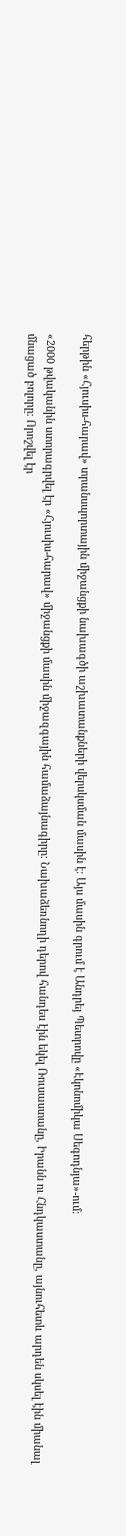հերթին «Հյուսիս-հարավ» տրանսպորտային միջանցքի նախագծի աշխատանքների վերսկսման մասին է։ Այս մասին գրում է Անդրեյ Պետրովը «Էկոնոմիկա Սեգոդնյա»-ում։

«2000 թվականին ստորագրվել էր «Հյուսիս-հարավ» միջանցքի մասին միջազգային համաձայնագիրը։ Նախաձեռնողի դերով հանդես էին եկել Ռուսաստանը, Իրանն ու Հնդկաստանը, այնուհետև արդեն սկսել էին միանալ մնացած բոլորը։ Որոշվել էր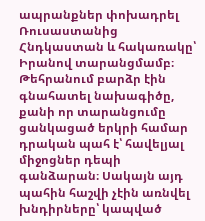ապրանքներ փոխադրել Ռուսաստանից Հնդկաստան և հակառակը՝ Իրանով տարանցմամբ։ Թեհրանում բարձր էին գնահատել նախագիծը, քանի որ տարանցումը ցանկացած երկրի համար դրական պահ է՝ հավելյալ միջոցներ դեպի գանձարան։ Սակայն այդ պահին հաշվի չէին առնվել խնդիրները՝ կապված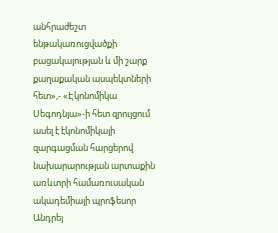անհրաժեշտ ենթակառուցվածքի բացակայության և մի շարք քաղաքական ասպեկտների հետ»,- «Էկոնոմիկա Սեգոդնյա»-ի հետ զրույցում ասել է էկոնոմիկայի զարգացման հարցերով նախարարության արտաքին առևտրի համառուսական ակադեմիայի պրոֆեսոր Անդրեյ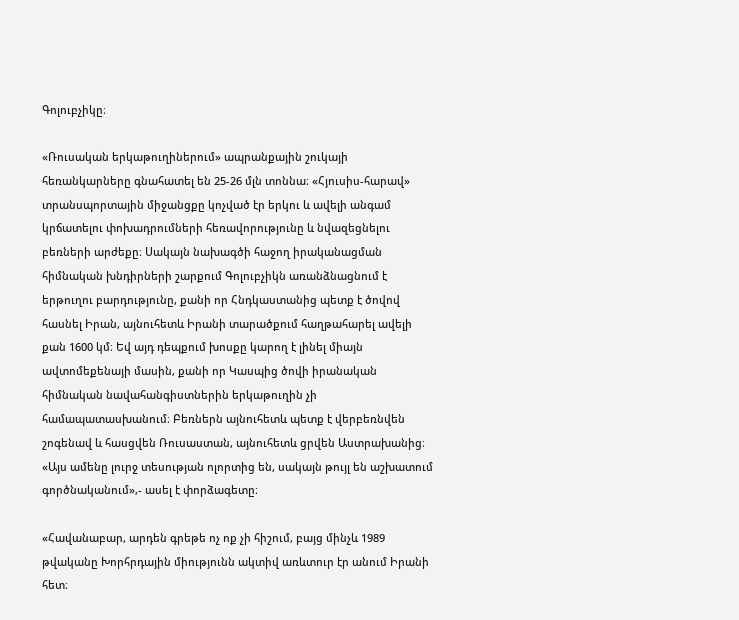Գոլուբչիկը։

«Ռուսական երկաթուղիներում» ապրանքային շուկայի հեռանկարները գնահատել են 25-26 մլն տոննա։ «Հյուսիս-հարավ» տրանսպորտային միջանցքը կոչված էր երկու և ավելի անգամ կրճատելու փոխադրումների հեռավորությունը և նվազեցնելու բեռների արժեքը։ Սակայն նախագծի հաջող իրականացման հիմնական խնդիրների շարքում Գոլուբչիկն առանձնացնում է երթուղու բարդությունը, քանի որ Հնդկաստանից պետք է ծովով հասնել Իրան, այնուհետև Իրանի տարածքում հաղթահարել ավելի քան 1600 կմ։ Եվ այդ դեպքում խոսքը կարող է լինել միայն ավտոմեքենայի մասին, քանի որ Կասպից ծովի իրանական հիմնական նավահանգիստներին երկաթուղին չի համապատասխանում։ Բեռներն այնուհետև պետք է վերբեռնվեն շոգենավ և հասցվեն Ռուսաստան, այնուհետև ցրվեն Աստրախանից։ «Այս ամենը լուրջ տեսության ոլորտից են, սակայն թույլ են աշխատում գործնականում»,- ասել է փորձագետը։

«Հավանաբար, արդեն գրեթե ոչ ոք չի հիշում, բայց մինչև 1989 թվականը Խորհրդային միությունն ակտիվ առևտուր էր անում Իրանի հետ։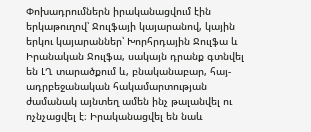Փոխադրումներն իրականացվում էին երկաթուղով՝ Ջուլֆայի կայարանով, կային երկու կայարաններ՝ Խորհրդային Ջուլֆա և Իրանական Ջուլֆա, սակայն դրանք գտնվել են ԼՂ տարածքում և, բնականաբար, հայ-ադրբեջանական հակամարտության ժամանակ այնտեղ ամեն ինչ թալանվել ու ոչնչացվել է։ Իրականացվել են նաև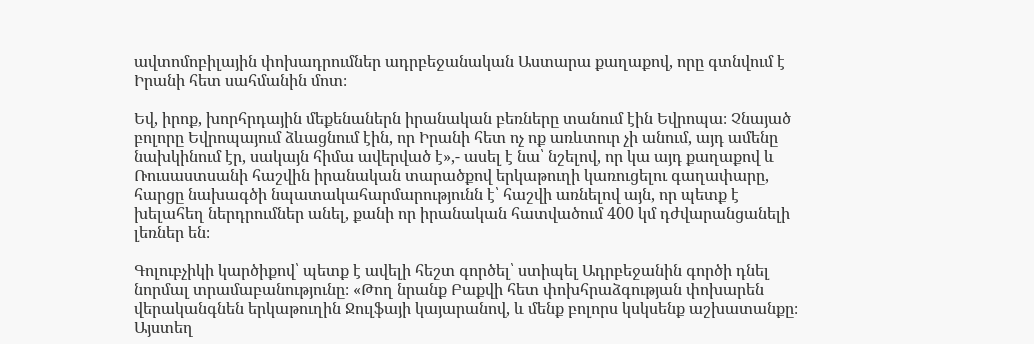ավտոմոբիլային փոխադրումներ ադրբեջանական Աստարա քաղաքով, որը գտնվում է Իրանի հետ սահմանին մոտ։

Եվ, իրոք, խորհրդային մեքենաներն իրանական բեռները տանում էին Եվրոպա։ Չնայած բոլորը Եվրոպայում ձևացնում էին, որ Իրանի հետ ոչ ոք առևտուր չի անում, այդ ամենը նախկինում էր, սակայն հիմա ավերված է»,- ասել է նա՝ նշելով, որ կա այդ քաղաքով և Ռուսաստսանի հաշվին իրանական տարածքով երկաթուղի կառուցելու գաղափարը, հարցը նախագծի նպատակահարմարությունն է՝ հաշվի առնելով այն, որ պետք է խելահեղ ներդրումներ անել, քանի որ իրանական հատվածում 400 կմ դժվարանցանելի լեռներ են։

Գոլուբչիկի կարծիքով՝ պետք է ավելի հեշտ գործել՝ ստիպել Ադրբեջանին գործի դնել նորմալ տրամաբանությունը։ «Թող նրանք Բաքվի հետ փոխհրաձգության փոխարեն վերականգնեն երկաթուղին Ջուլֆայի կայարանով, և մենք բոլորս կսկսենք աշխատանքը։ Այստեղ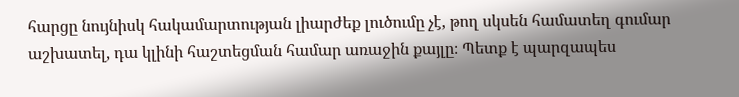հարցը նույնիսկ հակամարտության լիարժեք լուծումը չէ, թող սկսեն համատեղ գումար աշխատել, դա կլինի հաշտեցման համար առաջին քայլը։ Պետք է պարզապես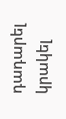դադարել կրակել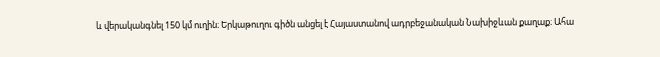և վերականգնել 150 կմ ուղին։ Երկաթուղու գիծն անցել է Հայաստանով ադրբեջանական Նախիջևան քաղաք։ Ահա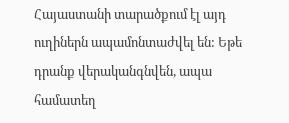Հայաստանի տարածքում էլ այդ ուղիներն ապամոնտաժվել են: Եթե դրանք վերականգնվեն, ապա համատեղ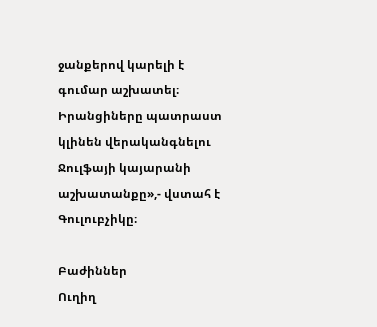ջանքերով կարելի է գումար աշխատել։ Իրանցիները պատրաստ կլինեն վերականգնելու Ջուլֆայի կայարանի աշխատանքը»,- վստահ է Գուլուբչիկը։

Բաժիններ
Ուղիղ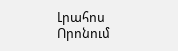Լրահոս
Որոնում